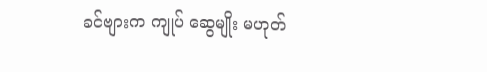ခင်ဗျားက ကျုပ် ဆွေမျိုး မဟုတ်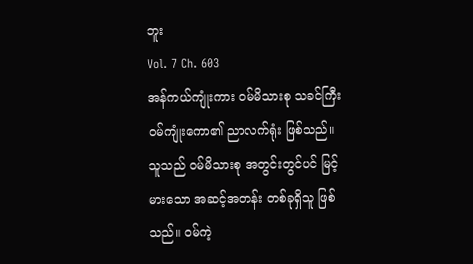ဘူး
Vol. 7 Ch. 603
အန်ကယ်ကျုံးကား ဝမ်မိသားစု သခင်ကြီး ဝမ်ကျုံးကော၏ ညာလက်ရုံး ဖြစ်သည်။
သူသည် ဝမ်မိသားစု အတွင်းတွင်ပင် မြင့်မားသော အဆင့်အတန်း တစ်ခုရှိသူ ဖြစ်သည်။ ဝမ်ကဲ့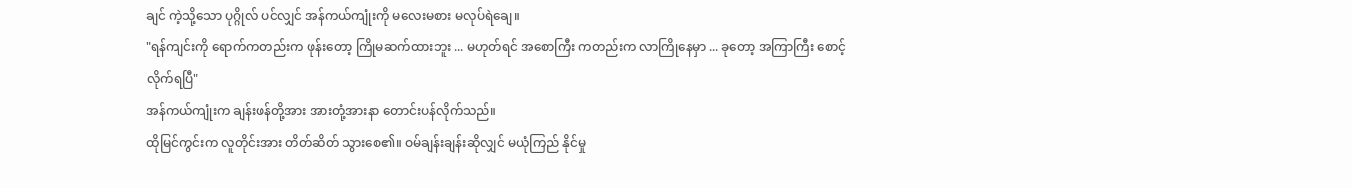ချင် ကဲ့သို့သော ပုဂ္ဂိုလ် ပင်လျှင် အန်ကယ်ကျုံးကို မလေးမစား မလုပ်ရဲချေ။
"ရန်ကျင်းကို ရောက်ကတည်းက ဖုန်းတော့ ကြိုမဆက်ထားဘူး ... မဟုတ်ရင် အစောကြီး ကတည်းက လာကြိုနေမှာ ... ခုတော့ အကြာကြီး စောင့်လိုက်ရပြီ"
အန်ကယ်ကျုံးက ချန်းဖန်တို့အား အားတုံ့အားနာ တောင်းပန်လိုက်သည်။
ထိုမြင်ကွင်းက လူတိုင်းအား တိတ်ဆိတ် သွားစေ၏။ ဝမ်ချန်းချန်းဆိုလျှင် မယုံကြည် နိုင်မှု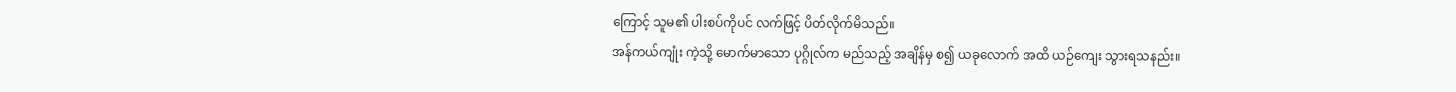ကြောင့် သူမ၏ ပါးစပ်ကိုပင် လက်ဖြင့် ပိတ်လိုက်မိသည်။
အန်ကယ်ကျုံး ကဲ့သို့ မောက်မာသော ပုဂ္ဂိုလ်က မည်သည့် အချိန်မှ စ၍ ယခုလောက် အထိ ယဉ်ကျေး သွားရသနည်း။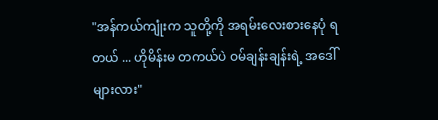"အန်ကယ်ကျုံးက သူတို့ကို အရမ်းလေးစားနေပုံ ရတယ် ... ဟိုမိန်းမ တကယ်ပဲ ဝမ်ချန်းချန်းရဲ့ အဒေါ်များလား"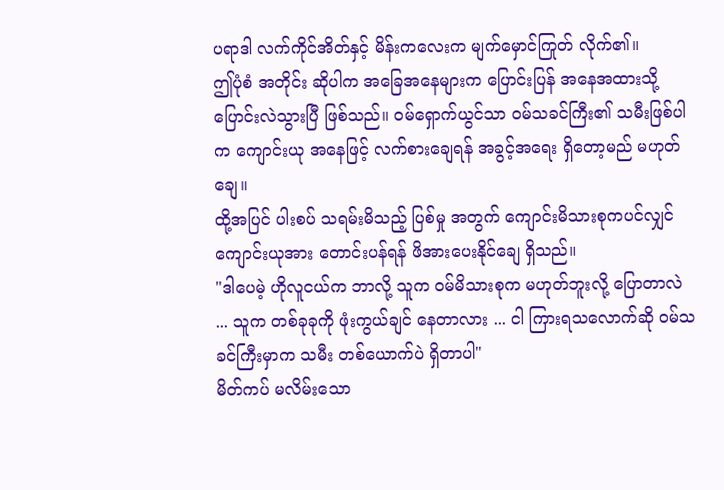ပရာဒါ လက်ကိုင်အိတ်နှင့် မိန်းကလေးက မျက်မှောင်ကြုတ် လိုက်၏။
ဤပုံစံ အတိုင်း ဆိုပါက အခြေအနေများက ပြောင်းပြန် အနေအထားသို့ ပြောင်းလဲသွားပြီ ဖြစ်သည်။ ဝမ်ရှောက်ယွင်သာ ဝမ်သခင်ကြီး၏ သမီးဖြစ်ပါက ကျောင်းယု အနေဖြင့် လက်စားချေရန် အခွင့်အရေး ရှိတော့မည် မဟုတ်ချေ။
ထို့အပြင် ပါးစပ် သရမ်းမိသည့် ပြစ်မှု အတွက် ကျောင်းမိသားစုကပင်လျှင် ကျောင်းယုအား တောင်းပန်ရန် ဖိအားပေးနိုင်ချေ ရှိသည်။
"ဒါပေမဲ့ ဟိုလူငယ်က ဘာလို့ သူက ဝမ်မိသားစုက မဟုတ်ဘူးလို့ ပြောတာလဲ ... သူက တစ်ခုခုကို ဖုံးကွယ်ချင် နေတာလား ... ငါ ကြားရသလောက်ဆို ဝမ်သခင်ကြီးမှာက သမီး တစ်ယောက်ပဲ ရှိတာပါ"
မိတ်ကပ် မလိမ်းသော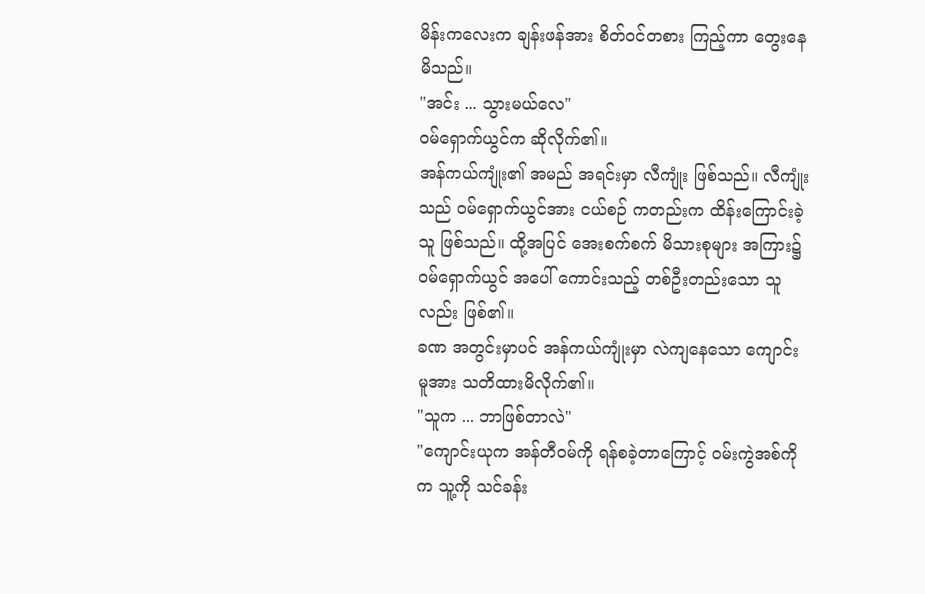မိန်းကလေးက ချန်းဖန်အား စိတ်ဝင်တစား ကြည့်ကာ တွေးနေမိသည်။
"အင်း ... သွားမယ်လေ"
ဝမ်ရှောက်ယွင်က ဆိုလိုက်၏။
အန်ကယ်ကျုံး၏ အမည် အရင်းမှာ လီကျုံး ဖြစ်သည်။ လီကျုံးသည် ဝမ်ရှောက်ယွင်အား ငယ်စဉ် ကတည်းက ထိန်းကြောင်းခဲ့သူ ဖြစ်သည်။ ထို့အပြင် အေးစက်စက် မိသားစုများ အကြား၌ ဝမ်ရှောက်ယွင် အပေါ် ကောင်းသည့် တစ်ဦးတည်းသော သူလည်း ဖြစ်၏။
ခဏ အတွင်းမှာပင် အန်ကယ်ကျုံးမှာ လဲကျနေသော ကျောင်းမူအား သတိထားမိလိုက်၏။
"သူက ... ဘာဖြစ်တာလဲ"
"ကျောင်းယုက အန်တီဝမ်ကို ရန်စခဲ့တာကြောင့် ဝမ်းကွဲအစ်ကိုက သူ့ကို သင်ခန်း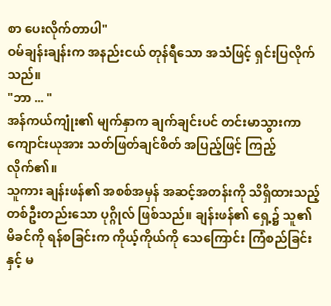စာ ပေးလိုက်တာပါ"
ဝမ်ချန်းချန်းက အနည်းငယ် တုန်ရီသော အသံဖြင့် ရှင်းပြလိုက်သည်။
"ဘာ ... "
အန်ကယ်ကျုံး၏ မျက်နှာက ချက်ချင်းပင် တင်းမာသွားကာ ကျောင်းယုအား သတ်ဖြတ်ချင်စိတ် အပြည့်ဖြင့် ကြည့်လိုက်၏။
သူကား ချန်းဖန်၏ အစစ်အမှန် အဆင့်အတန်းကို သိရှိထားသည့် တစ်ဦးတည်းသော ပုဂ္ဂိုလ် ဖြစ်သည်။ ချန်းဖန်၏ ရှေ့၌ သူ၏ မိခင်ကို ရန်စခြင်းက ကိုယ့်ကိုယ်ကို သေကြောင်း ကြံစည်ခြင်းနှင့် မ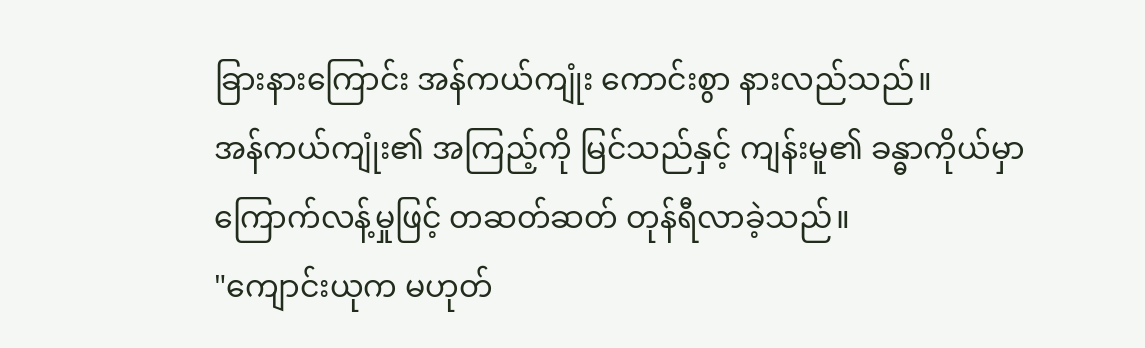ခြားနားကြောင်း အန်ကယ်ကျုံး ကောင်းစွာ နားလည်သည်။
အန်ကယ်ကျုံး၏ အကြည့်ကို မြင်သည်နှင့် ကျန်းမူ၏ ခန္ဓာကိုယ်မှာ ကြောက်လန့်မှုဖြင့် တဆတ်ဆတ် တုန်ရီလာခဲ့သည်။
"ကျောင်းယုက မဟုတ်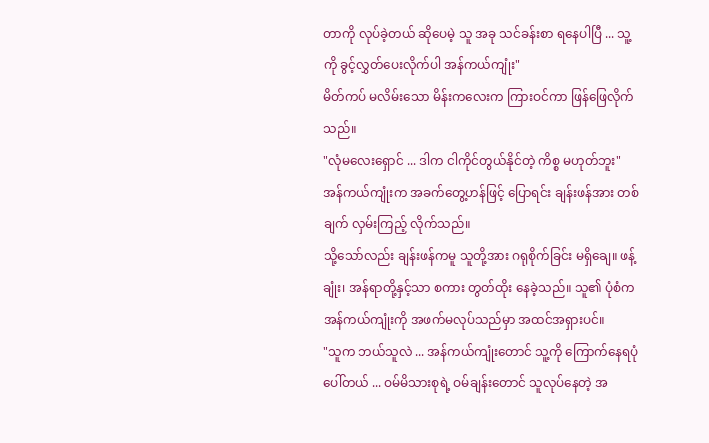တာကို လုပ်ခဲ့တယ် ဆိုပေမဲ့ သူ အခု သင်ခန်းစာ ရနေပါပြီ ... သူ့ကို ခွင့်လွှတ်ပေးလိုက်ပါ အန်ကယ်ကျုံး"
မိတ်ကပ် မလိမ်းသော မိန်းကလေးက ကြားဝင်ကာ ဖြန်ဖြေလိုက်သည်။
"လုံမလေးရှောင် ... ဒါက ငါကိုင်တွယ်နိုင်တဲ့ ကိစ္စ မဟုတ်ဘူး"
အန်ကယ်ကျုံးက အခက်တွေ့ဟန်ဖြင့် ပြောရင်း ချန်းဖန်အား တစ်ချက် လှမ်းကြည့် လိုက်သည်။
သို့သော်လည်း ချန်းဖန်ကမူ သူတို့အား ဂရုစိုက်ခြင်း မရှိချေ။ ဖန့်ချုံး၊ အန်ရာတို့နှင့်သာ စကား တွတ်ထိုး နေခဲ့သည်။ သူ၏ ပုံစံက အန်ကယ်ကျုံးကို အဖက်မလုပ်သည်မှာ အထင်အရှားပင်။
"သူက ဘယ်သူလဲ ... အန်ကယ်ကျုံးတောင် သူ့ကို ကြောက်နေရပုံ ပေါ်တယ် ... ဝမ်မိသားစုရဲ့ ဝမ်ချန်းတောင် သူလုပ်နေတဲ့ အ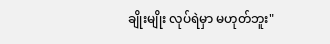ချိုးမျိုး လုပ်ရဲမှာ မဟုတ်ဘူး"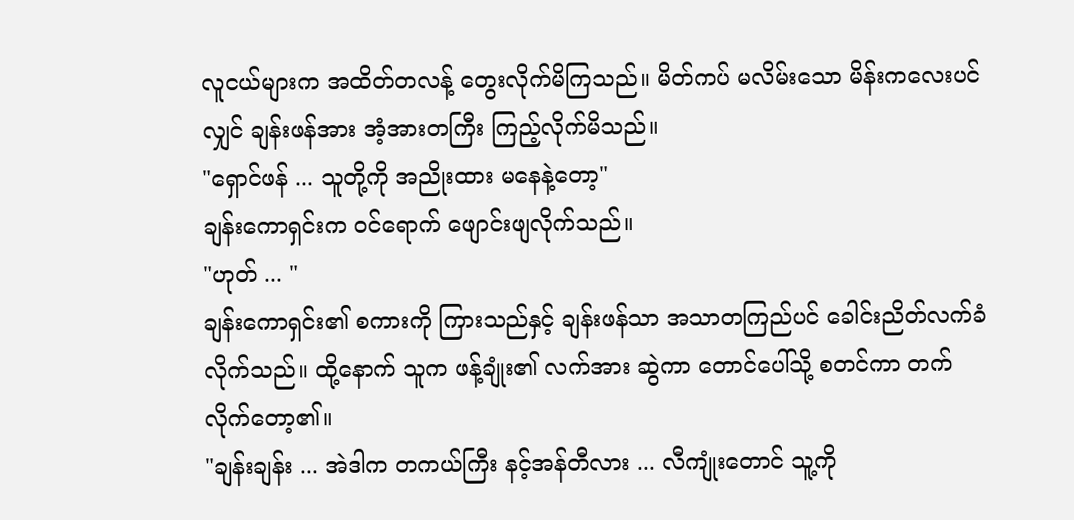လူငယ်များက အထိတ်တလန့် တွေးလိုက်မိကြသည်။ မိတ်ကပ် မလိမ်းသော မိန်းကလေးပင်လျှင် ချန်းဖန်အား အံ့အားတကြီး ကြည့်လိုက်မိသည်။
"ရှောင်ဖန် ... သူတို့ကို အညိုးထား မနေနဲ့တော့"
ချန်းကောရှင်းက ဝင်ရောက် ဖျောင်းဖျလိုက်သည်။
"ဟုတ် ... "
ချန်းကောရှင်း၏ စကားကို ကြားသည်နှင့် ချန်းဖန်သာ အသာတကြည်ပင် ခေါင်းညိတ်လက်ခံ လိုက်သည်။ ထို့နောက် သူက ဖန့်ချုံး၏ လက်အား ဆွဲကာ တောင်ပေါ်သို့ စတင်ကာ တက်လိုက်တော့၏။
"ချန်းချန်း ... အဲဒါက တကယ်ကြီး နင့်အန်တီလား ... လီကျုံးတောင် သူ့ကို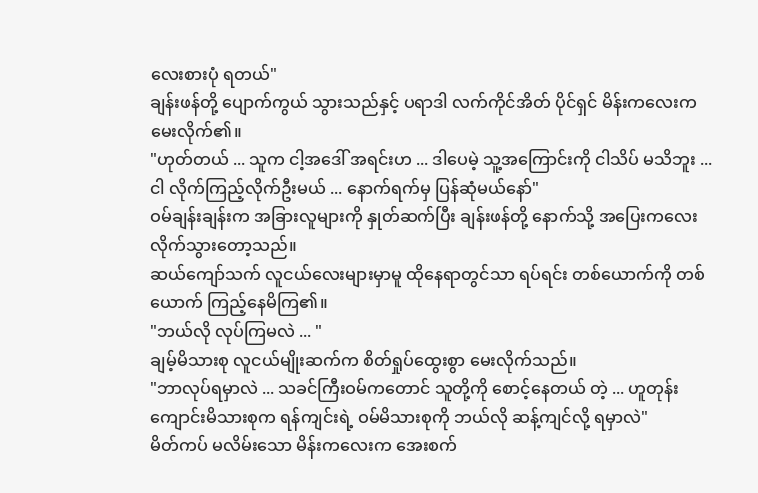လေးစားပုံ ရတယ်"
ချန်းဖန်တို့ ပျောက်ကွယ် သွားသည်နှင့် ပရာဒါ လက်ကိုင်အိတ် ပိုင်ရှင် မိန်းကလေးက မေးလိုက်၏။
"ဟုတ်တယ် ... သူက ငါ့အဒေါ် အရင်းဟ ... ဒါပေမဲ့ သူ့အကြောင်းကို ငါသိပ် မသိဘူး ... ငါ လိုက်ကြည့်လိုက်ဦးမယ် ... နောက်ရက်မှ ပြန်ဆုံမယ်နော်"
ဝမ်ချန်းချန်းက အခြားလူများကို နှုတ်ဆက်ပြီး ချန်းဖန်တို့ နောက်သို့ အပြေးကလေး လိုက်သွားတော့သည်။
ဆယ်ကျော်သက် လူငယ်လေးများမှာမူ ထိုနေရာတွင်သာ ရပ်ရင်း တစ်ယောက်ကို တစ်ယောက် ကြည့်နေမိကြ၏။
"ဘယ်လို လုပ်ကြမလဲ ... "
ချမ့်မိသားစု လူငယ်မျိုးဆက်က စိတ်ရှုပ်ထွေးစွာ မေးလိုက်သည်။
"ဘာလုပ်ရမှာလဲ ... သခင်ကြီးဝမ်ကတောင် သူတို့ကို စောင့်နေတယ် တဲ့ ... ဟူတုန်း ကျောင်းမိသားစုက ရန်ကျင်းရဲ့ ဝမ်မိသားစုကို ဘယ်လို ဆန့်ကျင်လို့ ရမှာလဲ"
မိတ်ကပ် မလိမ်းသော မိန်းကလေးက အေးစက်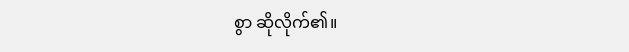စွာ ဆိုလိုက်၏။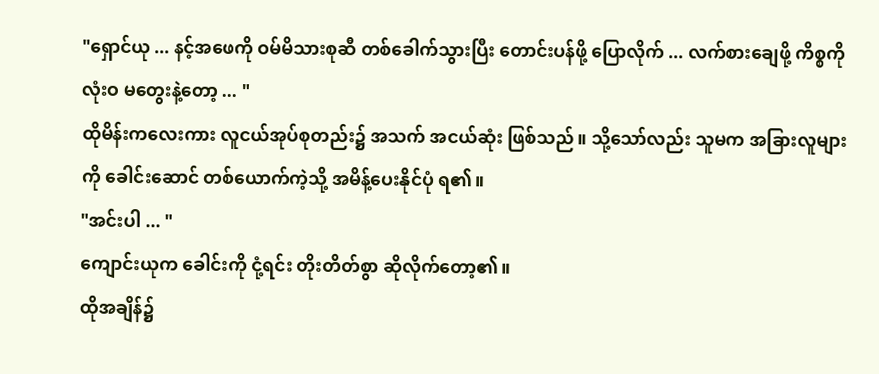"ရှောင်ယု ... နင့်အဖေကို ဝမ်မိသားစုဆီ တစ်ခေါက်သွားပြီး တောင်းပန်ဖို့ ပြောလိုက် ... လက်စားချေဖို့ ကိစ္စကို လုံးဝ မတွေးနဲ့တော့ ... "
ထိုမိန်းကလေးကား လူငယ်အုပ်စုတည်း၌ အသက် အငယ်ဆုံး ဖြစ်သည်။ သို့သော်လည်း သူမက အခြားလူများကို ခေါင်းဆောင် တစ်ယောက်ကဲ့သို့ အမိန့်ပေးနိုင်ပုံ ရ၏။
"အင်းပါ ... "
ကျောင်းယုက ခေါင်းကို ငုံ့ရင်း တိုးတိတ်စွာ ဆိုလိုက်တော့၏။
ထိုအချိန်၌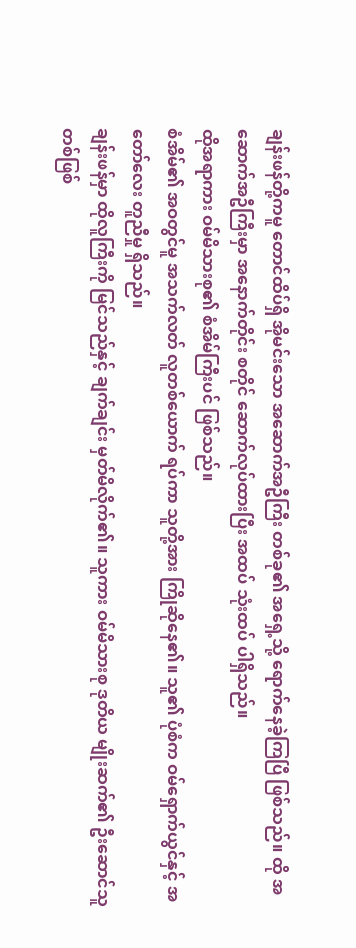ချန်းဖန်တို့ကမူ တောင်ထိပ်ရှိ အိုမင်းသော အဆောက်အဦကြီး တစ်ခု၏ အရှေ့သို့ ရောက်နေခဲ့ကြပြီ ဖြစ်သည်။ ထို အဆောက်အဦကြီးမှာ အနောက်တိုင်း စတိုင် ဆောက်လုပ်ထားပြီး အထပ် သုံးထပ် ပါရှိသည်။
ထိုအရာကား ဝမ်မိသားစု၏ စံအိမ်ကြီးပင် ဖြစ်သည်။
စံအိမ်၏ အဝတွင်မူ အသက်လတ် လူတစ်ယောက် ရပ်ကာ သူတို့အား ကြိုဆိုနေ၏။ သူ၏ ပုံစံက ဝမ်ရှောက်ယွင်နှင့် အတော်လေး တူညီမှု ရှိသည်။
ချန်းဖန်မှာ ထိုလူကြီးကို မြင်သည်နှင့် ချက်ချင်း မှတ်မိလိုက်၏။ သူကား ဝမ်မိသားစု ဒုတိယ မျိုးဆက်၏ ဦးဆောင်သူ တစ်ဖြစ်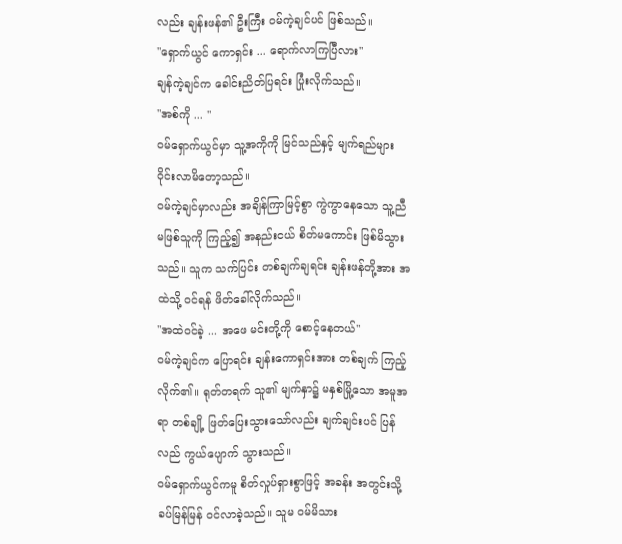လည်း ချန်းဖန်၏ ဦးကြီး ဝမ်ကဲ့ချင်ပင် ဖြစ်သည်။
"ရှောက်ယွင် ကောရှင်း ... ရောက်လာကြပြီလား"
ချန်ကဲ့ချင်က ခေါင်းညိတ်ပြရင်း ပြုံးလိုက်သည်။
"အစ်ကို ... "
ဝမ်ရှောက်ယွင်မှာ သူ့အကိုကို မြင်သည်နှင့် မျက်ရည်များ ဝိုင်းလာမိတော့သည်။
ဝမ်ကဲ့ချင်မှာလည်း အချိန်ကြာမြင့်စွာ ကွဲကွာနေသော သူ့ညီမဖြစ်သူကို ကြည့်၍ အနည်းငယ် စိတ်မကောင်း ဖြစ်မိသွားသည်။ သူက သက်ပြင်း တစ်ချက်ချရင်း ချန်းဖန်တို့အား အထဲသို့ ဝင်ရန် ဖိတ်ခေါ်လိုက်သည်။
"အထဲဝင်ခဲ့ ... အဖေ မင်းတို့ကို စောင့်နေတယ်"
ဝမ်ကဲ့ချင်က ပြောရင်း ချန်းကောရှင်းအား တစ်ချက် ကြည့်လိုက်၏။ ရုတ်တရက် သူ၏ မျက်နှာ၌ မနှစ်မြို့သော အမူအရာ တစ်ချို့ ဖြတ်ပြေးသွားသော်လည်း ချက်ချင်းပင် ပြန်လည် ကွယ်ပျောက် သွားသည်။
ဝမ်ရှောက်ယွင်ကမူ စိတ်လှုပ်ရှားစွာဖြင့် အခန်း အတွင်းသို့ ခပ်မြန်မြန် ဝင်လာခဲ့သည်။ သူမ ဝမ်မိသား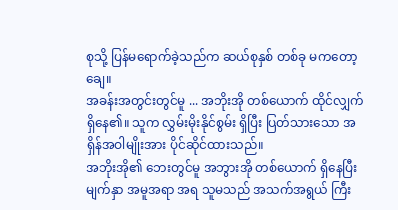စုသို့ ပြန်မရောက်ခဲ့သည်က ဆယ်စုနှစ် တစ်ခု မကတော့ချေ။
အခန်းအတွင်းတွင်မူ ... အဘိုးအို တစ်ယောက် ထိုင်လျှက် ရှိနေ၏။ သူက လွှမ်းမိုးနိုင်စွမ်း ရှိပြီး ပြတ်သားသော အရှိန်အဝါမျိုးအား ပိုင်ဆိုင်ထားသည်။
အဘိုးအို၏ ဘေးတွင်မူ အဘွားအို တစ်ယောက် ရှိနေပြီး မျက်နှာ အမူအရာ အရ သူမသည် အသက်အရွယ် ကြီး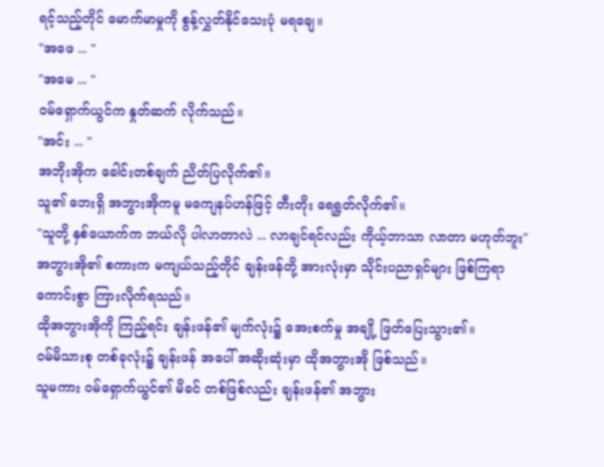ရင့်သည့်တိုင် မောက်မာမှုကို စွန့်လွှတ်နိုင်သေးပုံ မရချေ။
"အဖေ ... "
"အမေ ... "
ဝမ်ရှောက်ယွင်က နှုတ်ဆက် လိုက်သည်။
"အင်း ... "
အဘိုးအိုက ခေါင်းတစ်ချက် ညိတ်ပြလိုက်၏။
သူ၏ ဘေးရှိ အဘွားအိုကမူ မကျေနပ်ဟန်ဖြင့် တီးတိုး ရေရွတ်လိုက်၏။
"သူတို့ နှစ်ယောက်က ဘယ်လို ပါလာတာလဲ ... လာချင်ရင်လည်း ကိုယ့်ဘာသာ လာတာ မဟုတ်ဘူး"
အဘွားအို၏ စကားက မကျယ်သည့်တိုင် ချန်းဖန်တို့ အားလုံးမှာ သိုင်းပညာရှင်များ ဖြစ်ကြရာ ကောင်းစွာ ကြားလိုက်ရသည်။
ထိုအဘွားအိုကို ကြည့်ရင်း ချန်းဖန်၏ မျက်လုံး၌ အေးစက်မှု အချို့ ဖြတ်ပြေးသွား၏။
ဝမ်မိသားစု တစ်ခုလုံး၌ ချန်းဖန် အပေါ် အဆိုးဆုံးမှာ ထိုအဘွားအို ဖြစ်သည်။
သူမကား ဝမ်ရှောက်ယွင်၏ မိခင် တစ်ဖြစ်လည်း ချန်းဖန်၏ အဘွား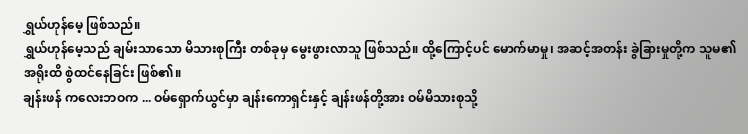ရွှယ်ဟုန်မေ့ ဖြစ်သည်။
ရွှယ်ဟုန်မေ့သည် ချမ်းသာသော မိသားစုကြီး တစ်ခုမှ မွေးဖွားလာသူ ဖြစ်သည်။ ထို့ကြောင့်ပင် မောက်မာမှု၊ အဆင့်အတန်း ခွဲခြားမှုတို့က သူမ၏ အရိုးထိ စွဲထင်နေခြင်း ဖြစ်၏။
ချန်းဖန် ကလေးဘဝက ... ဝမ်ရှောက်ယွင်မှာ ချန်းကောရှင်းနှင့် ချန်းဖန်တို့အား ဝမ်မိသားစုသို့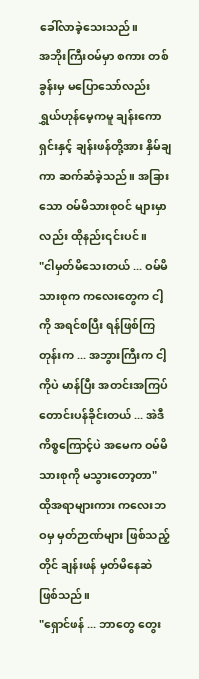ခေါ်လာခဲ့သေးသည်။
အဘိုးကြီးဝမ်မှာ စကား တစ်ခွန်းမှ မပြောသော်လည်း ရွှယ်ဟုန်မေ့ကမူ ချန်းကောရှင်းနှင့် ချန်းဖန်တို့အား နှိမ်ချကာ ဆက်ဆံခဲ့သည်။ အခြားသော ဝမ်မိသားစုဝင် များမှာလည်း ထိုနည်း၎င်းပင်။
"ငါမှတ်မိသေးတယ် ... ဝမ်မိသားစုက ကလေးတွေက ငါ့ကို အရင်စပြီး ရန်ဖြစ်ကြတုန်းက ... အဘွားကြီးက ငါ့ကိုပဲ မာန်ပြီး အတင်းအကြပ် တောင်းပန်ခိုင်းတယ် ... အဲဒီ ကိစ္စကြောင့်ပဲ အမေက ဝမ်မိသားစုကို မသွားတော့တာ"
ထိုအရာများကား ကလေးဘဝမှ မှတ်ဉာဏ်များ ဖြစ်သည့်တိုင် ချန်းဖန် မှတ်မိနေဆဲ ဖြစ်သည်။
"ရှောင်ဖန် ... ဘာတွေ တွေး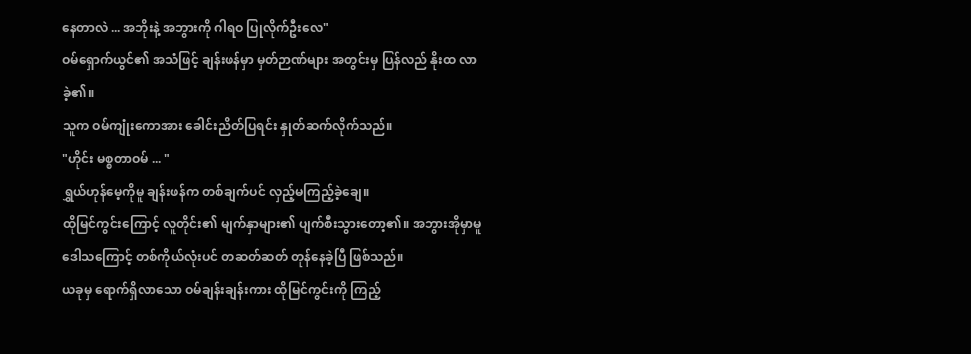နေတာလဲ ... အဘိုးနဲ့ အဘွားကို ဂါရဝ ပြုလိုက်ဦးလေ"
ဝမ်ရှောက်ယွင်၏ အသံဖြင့် ချန်းဖန်မှာ မှတ်ဉာဏ်များ အတွင်းမှ ပြန်လည် နိုးထ လာခဲ့၏။
သူက ဝမ်ကျုံးကောအား ခေါင်းညိတ်ပြရင်း နှုတ်ဆက်လိုက်သည်။
"ဟိုင်း မစ္စတာဝမ် ... "
ရွှယ်ဟုန်မေ့ကိုမူ ချန်းဖန်က တစ်ချက်ပင် လှည့်မကြည့်ခဲ့ချေ။
ထိုမြင်ကွင်းကြောင့် လူတိုင်း၏ မျက်နှာများ၏ ပျက်စီးသွားတော့၏။ အဘွားအိုမှာမူ ဒေါသကြောင့် တစ်ကိုယ်လုံးပင် တဆတ်ဆတ် တုန်နေခဲ့ပြီ ဖြစ်သည်။
ယခုမှ ရောက်ရှိလာသော ဝမ်ချန်းချန်းကား ထိုမြင်ကွင်းကို ကြည့်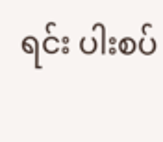ရင်း ပါးစပ်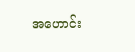အဟောင်း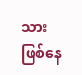သား ဖြစ်နေ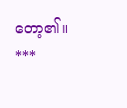တော့၏။
***